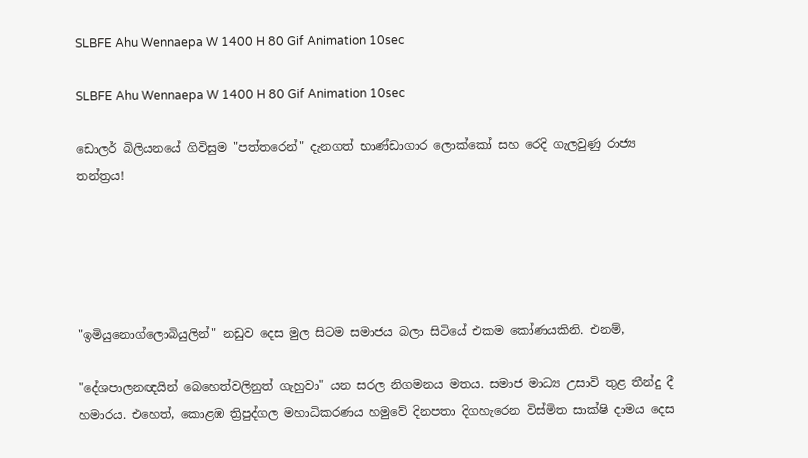SLBFE Ahu Wennaepa W 1400 H 80 Gif Animation 10sec

SLBFE Ahu Wennaepa W 1400 H 80 Gif Animation 10sec

ඩොලර් බිලියනයේ ගිවිසුම "පත්තරෙන්" දැනගත් භාණ්ඩාගාර ලොක්කෝ සහ රෙදි ගැලවුණු රාජ්‍ය තන්ත්‍රය!





"ඉමියුනොග්ලොබියුලින්" නඩුව දෙස මුල සිටම සමාජය බලා සිටියේ එකම කෝණයකිනි. එනම්,

"දේශපාලනඥයින් බෙහෙත්වලිනුත් ගැහුවා" යන සරල නිගමනය මතය. සමාජ මාධ්‍ය උසාවි තුළ තීන්දු දී හමාරය. එහෙත්, කොළඹ ත්‍රිපුද්ගල මහාධිකරණය හමුවේ දිනපතා දිගහැරෙන විස්මිත සාක්ෂි දාමය දෙස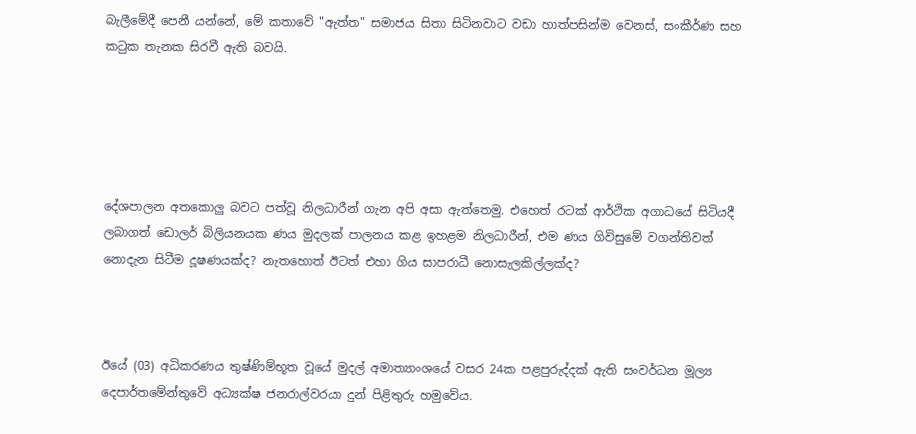බැලීමේදී පෙනී යන්නේ, මේ කතාවේ "ඇත්ත" සමාජය සිතා සිටිනවාට වඩා හාත්පසින්ම වෙනස්, සංකීර්ණ සහ කටුක තැනක සිරවී ඇති බවයි.





දේශපාලන අතකොලු බවට පත්වූ නිලධාරීන් ගැන අපි අසා ඇත්තෙමු. එහෙත් රටක් ආර්ථික අගාධයේ සිටියදී ලබාගත් ඩොලර් බිලියනයක ණය මුදලක් පාලනය කළ ඉහළම නිලධාරීන්, එම ණය ගිවිසුමේ වගන්තිවත් නොදැන සිටීම දූෂණයක්ද? නැතහොත් ඊටත් එහා ගිය සාපරාධී නොසැලකිල්ලක්ද?



ඊයේ (03) අධිකරණය තුෂ්ණිම්භූත වූයේ මුදල් අමාත්‍යාංශයේ වසර 24ක පළපුරුද්දක් ඇති සංවර්ධන මූල්‍ය දෙපාර්තමේන්තුවේ අධ්‍යක්ෂ ජනරාල්වරයා දුන් පිළිතුරු හමුවේය.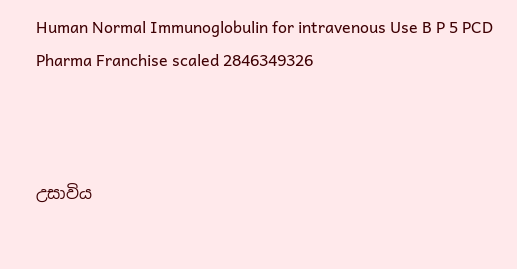Human Normal Immunoglobulin for intravenous Use B P 5 PCD Pharma Franchise scaled 2846349326



උසාවිය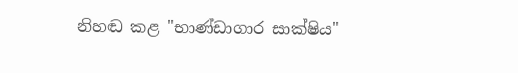නිහඬ කළ "භාණ්ඩාගාර සාක්ෂිය"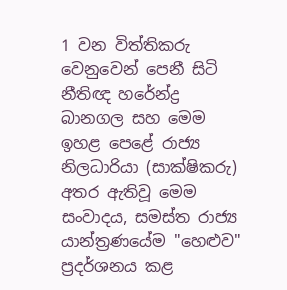1 වන විත්තිකරු වෙනුවෙන් පෙනී සිටි නීතිඥ හරේන්ද්‍ර බානගල සහ මෙම ඉහළ පෙළේ රාජ්‍ය නිලධාරියා (සාක්ෂිකරු) අතර ඇතිවූ මෙම සංවාදය, සමස්ත රාජ්‍ය යාන්ත්‍රණයේම "හෙළුව" ප්‍රදර්ශනය කළ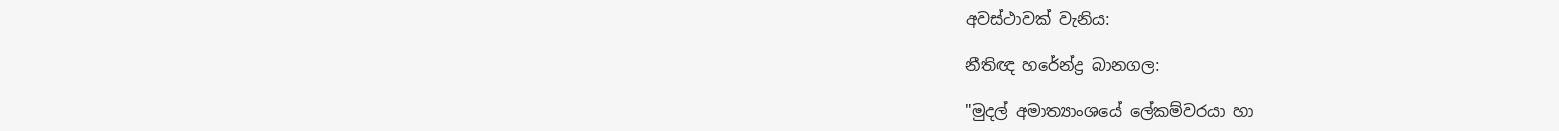අවස්ථාවක් වැනිය:

නීතිඥ හරේන්ද්‍ර බානගල:

"මුදල් අමාත්‍යාංශයේ ලේකම්වරයා හා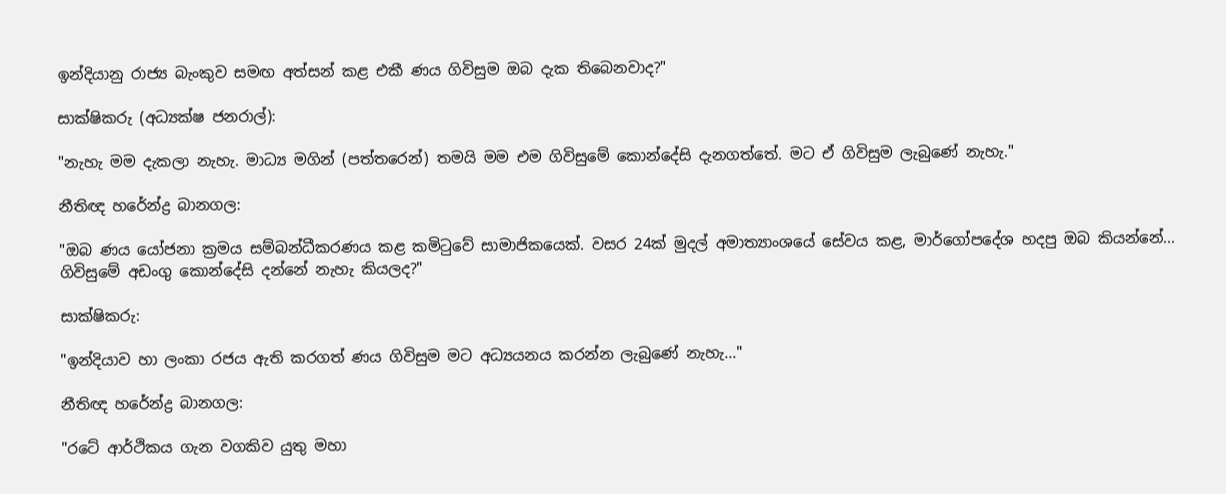ඉන්දියානු රාජ්‍ය බැංකුව සමඟ අත්සන් කළ එකී ණය ගිවිසුම ඔබ දැක තිබෙනවාද?"

සාක්ෂිකරු (අධ්‍යක්ෂ ජනරාල්):

"නැහැ මම දැකලා නැහැ. මාධ්‍ය මගින් (පත්තරෙන්) තමයි මම එම ගිවිසුමේ කොන්දේසි දැනගත්තේ. මට ඒ ගිවිසුම ලැබුණේ නැහැ."

නීතිඥ හරේන්ද්‍ර බානගල:

"ඔබ ණය යෝජනා ක්‍රමය සම්බන්ධීකරණය කළ කමිටුවේ සාමාජිකයෙක්. වසර 24ක් මුදල් අමාත්‍යාංශයේ සේවය කළ, මාර්ගෝපදේශ හදපු ඔබ කියන්නේ... ගිවිසුමේ අඩංගු කොන්දේසි දන්නේ නැහැ කියලද?"

සාක්ෂිකරු:

"ඉන්දියාව හා ලංකා රජය ඇති කරගත් ණය ගිවිසුම මට අධ්‍යයනය කරන්න ලැබුණේ නැහැ..."

නීතිඥ හරේන්ද්‍ර බානගල:

"රටේ ආර්ථිකය ගැන වගකිව යුතු මහා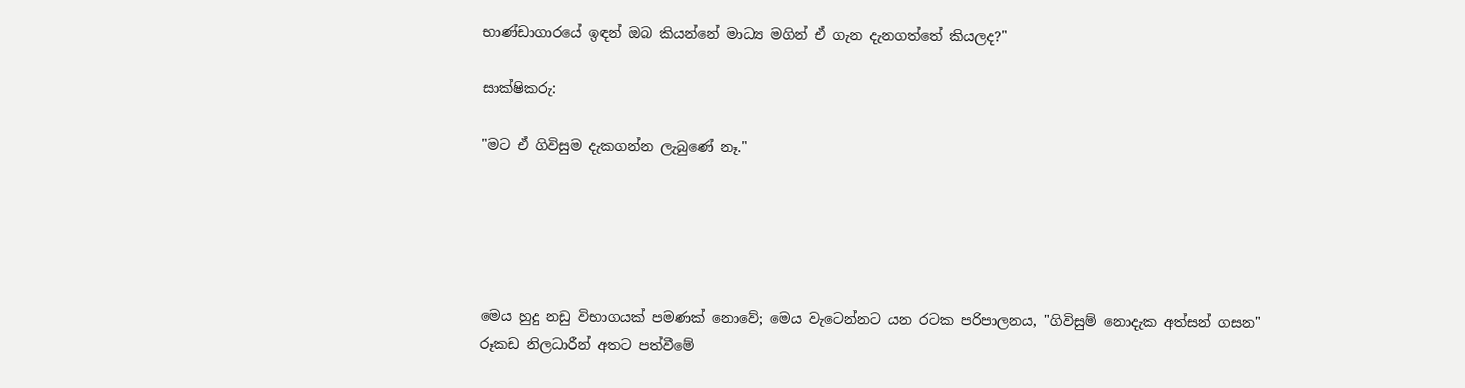භාණ්ඩාගාරයේ ඉඳන් ඔබ කියන්නේ මාධ්‍ය මගින් ඒ ගැන දැනගත්තේ කියලද?"

සාක්ෂිකරු:

"මට ඒ ගිවිසුම දැකගන්න ලැබුණේ නෑ."





මෙය හුදු නඩු විභාගයක් පමණක් නොවේ; මෙය වැටෙන්නට යන රටක පරිපාලනය, "ගිවිසුම් නොදැක අත්සන් ගසන" රූකඩ නිලධාරීන් අතට පත්වීමේ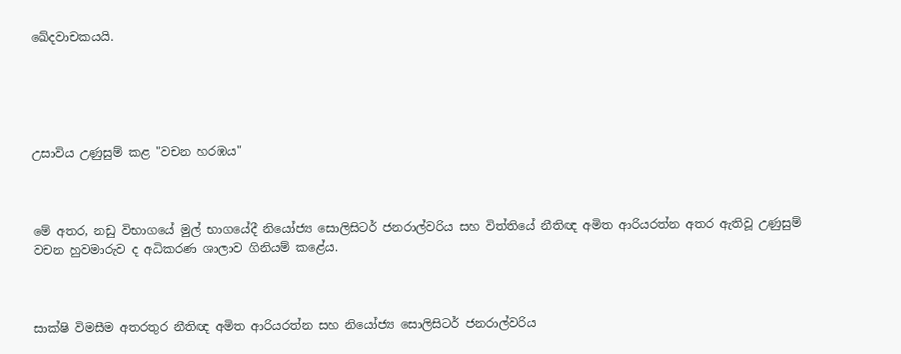ඛේදවාචකයයි.





උසාවිය උණුසුම් කළ "වචන හරඹය"



මේ අතර, නඩු විභාගයේ මුල් භාගයේදී නියෝජ්‍ය සොලිසිටර් ජනරාල්වරිය සහ විත්තියේ නීතිඥ අමිත ආරියරත්න අතර ඇතිවූ උණුසුම් වචන හුවමාරුව ද අධිකරණ ශාලාව ගිනියම් කළේය.



සාක්ෂි විමසීම අතරතුර නීතිඥ අමිත ආරියරත්න සහ නියෝජ්‍ය සොලිසිටර් ජනරාල්වරිය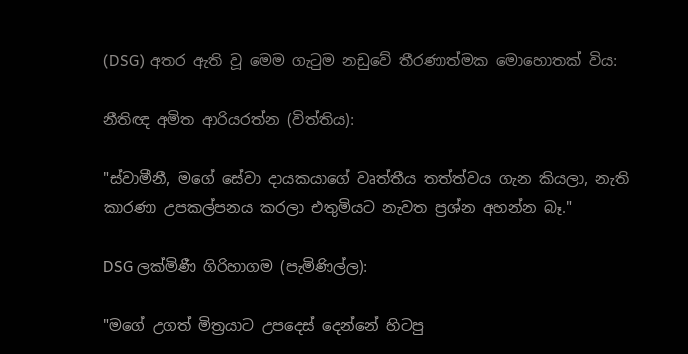(DSG) අතර ඇති වූ මෙම ගැටුම නඩුවේ තීරණාත්මක මොහොතක් විය:

නීතිඥ අමිත ආරියරත්න (විත්තිය):

"ස්වාමීනී, මගේ සේවා දායකයාගේ වෘත්තීය තත්ත්වය ගැන කියලා, නැති කාරණා උපකල්පනය කරලා එතුමියට නැවත ප්‍රශ්න අහන්න බෑ."

DSG ලක්මිණී ගිරිහාගම (පැමිණිල්ල):

"මගේ උගත් මිත්‍රයාට උපදෙස් දෙන්නේ හිටපු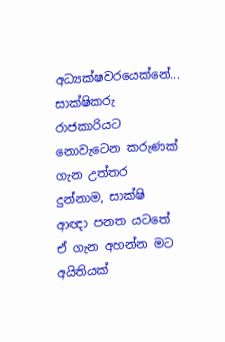අධ්‍යක්ෂවරයෙක්නේ... සාක්ෂිකරු රාජකාරියට නොවැටෙන කරුණක් ගැන උත්තර දුන්නාම, සාක්ෂි ආඥා පනත යටතේ ඒ ගැන අහන්න මට අයිතියක්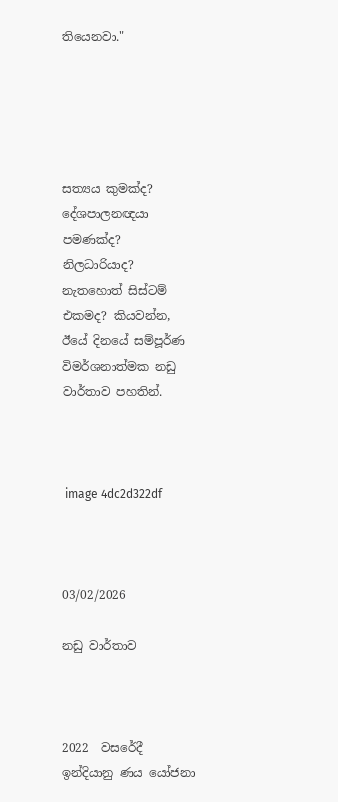තියෙනවා."





සත්‍යය කුමක්ද? දේශපාලනඥයා පමණක්ද? නිලධාරියාද? නැතහොත් සිස්ටම් එකමද? කියවන්න, ඊයේ දිනයේ සම්පූර්ණ විමර්ශනාත්මක නඩු වාර්තාව පහතින්.



 image 4dc2d322df



03/02/2026

නඩු වාර්තාව



2022  වසරේදී ඉන්දියානු ණය යෝජනා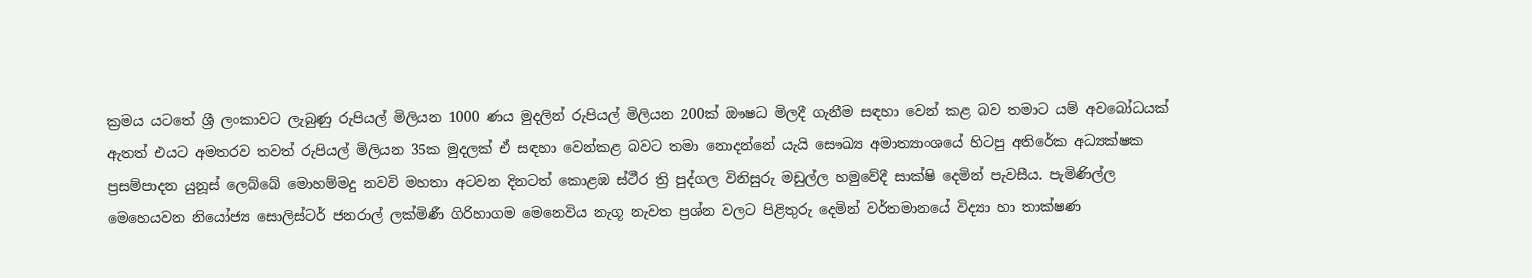ක්‍රමය යටතේ ශ්‍රී ලංකාවට ලැබුණු රුපියල් මිලියන 1000 ණය මුදලින් රුපියල් මිලියන 200ක් ඖෂධ මිලදී ගැනීම සඳහා වෙන් කළ බව තමාට යම් අවබෝධයක් ඇතත් එයට අමතරව තවත් රුපියල් මිලියන 35ක මුදලක් ඒ සඳහා වෙන්කළ බවට තමා නොදන්නේ යැයි සෞඛ්‍ය අමාත්‍යාංශයේ හිටපු අතිරේක අධ්‍යක්ෂක ප්‍රසම්පාදන යුනූස් ලෙබ්බේ මොහම්මදු නවවි මහතා අටවන දිනටත් කොළඹ ස්ථීර ත්‍රි පුද්ගල විනිසුරු මඩුල්ල හමුවේදී සාක්ෂි දෙමින් පැවසීය. පැමිණිල්ල මෙහෙයවන නියෝජ්‍ය සොලිස්ටර් ජනරාල් ලක්මිණී ගිරිහාගම මෙනෙවිය නැගූ නැවත ප්‍රශ්න වලට පිළිතුරු දෙමින් වර්තමානයේ විද්‍යා හා තාක්ෂණ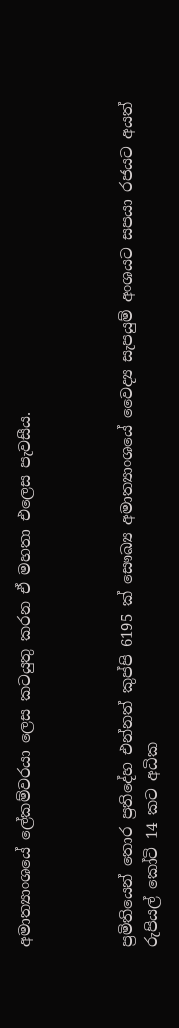අමාත්‍යාංශයේ ලේකම්වරයා ලෙස කටයුතු කරන ඒ මහතා එලෙස පැවසීය.



ප්‍රමිතියෙන් තොර ප්‍රතිදේහ එන්නත් කුප්පි 6195 ක් සෞඛ්‍ය අමාත්‍යාංශයේ වෛද්‍ය සැපයුම් අංශයට සපයා රජයට අයත් රුපියල් කෝටි 14 කට අධික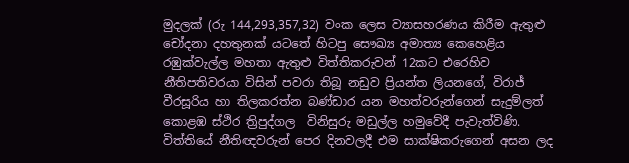මුදලක් (රු 144,293,357,32) වංක ලෙස ව්‍යාසහරණය කිරීම ඇතුළු චෝදනා දහතුනක් යටතේ හිටපු සෞඛ්‍ය අමාත්‍ය කෙහෙළිය රඹුක්වැල්ල මහතා ඇතුළු විත්තිකරුවන් 12කට එරෙහිව නීතිපතිවරයා විසින් පවරා තිබූ නඩුව ප්‍රියන්ත ලියනගේ, විරාජ් වීරසූරිය හා තිලකරත්න බණ්ඩාර යන මහත්වරුන්ගෙන් සැදුම්ලත් කොළඹ ස්ථිර ත්‍රිපුද්ගල  විනිසුරු මඩුල්ල හමුවේදී පැවැත්විණි. විත්තියේ නීතිඥවරුන් පෙර දිනවලදී එම සාක්ෂිකරුගෙන් අසන ලද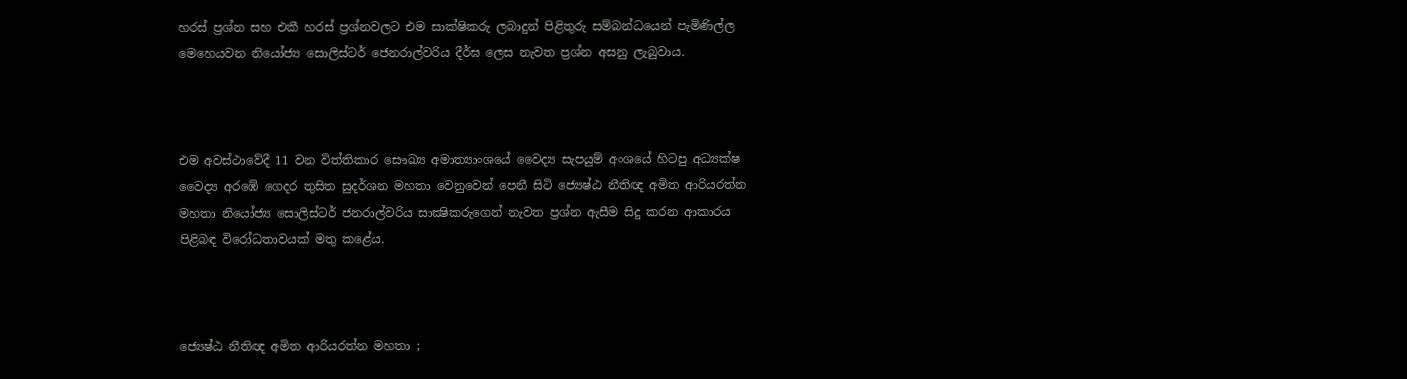හරස් ප්‍රශ්න සහ එකී හරස් ප්‍රශ්නවලට එම සාක්ෂිකරු ලබාදුන් පිළිතුරු සම්බන්ධයෙන් පැමිණිල්ල මෙහෙයවන නියෝජ්‍ය සොලිස්ටර් ජෙනරාල්වරිය දීර්ඝ ලෙස නැවත ප්‍රශ්න අසනු ලැබුවාය.



එම අවස්ථාවේදී 11 වන විත්තිකාර සෞඛ්‍ය අමාත්‍යාංශයේ වෛද්‍ය සැපයුම් අංශයේ හිටපු අධ්‍යක්ෂ වෛද්‍ය අරඹේ ගෙදර තුසිත සුදර්ශන මහතා වෙනුවෙන් පෙනී සිටි ජ්‍යෙෂ්ඨ නීතිඥ අමිත ආරියරත්න මහතා නියෝජ්‍ය සොලිස්ටර් ජනරාල්වරිය සාක්‍ෂිකරුගෙන් නැවත ප්‍රශ්න ඇසීම සිදු කරන ආකාරය පිළිබඳ විරෝධතාවයක් මතු කළේය.



ජ්‍යෙෂ්ඨ නීතිඥ අමිත ආරියරත්න මහතා ;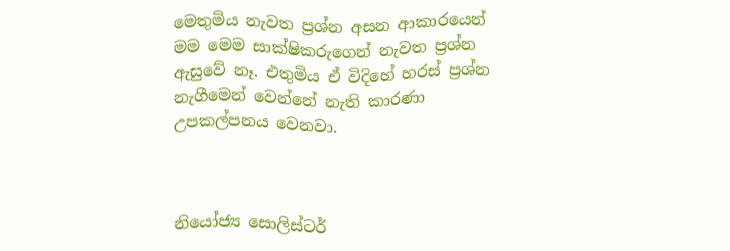මෙතුමිය නැවත ප්‍රශ්න අසන ආකාරයෙන් මම මෙම සාක්ෂිකරුගෙන් නැවත ප්‍රශ්න ඇසුවේ නෑ. එතුමිය ඒ විදිහේ හරස් ප්‍රශ්න නැගීමෙන් වෙන්නේ නැති කාරණා උපකල්පනය වෙනවා.



නියෝජ්‍ය සොලිස්ටර්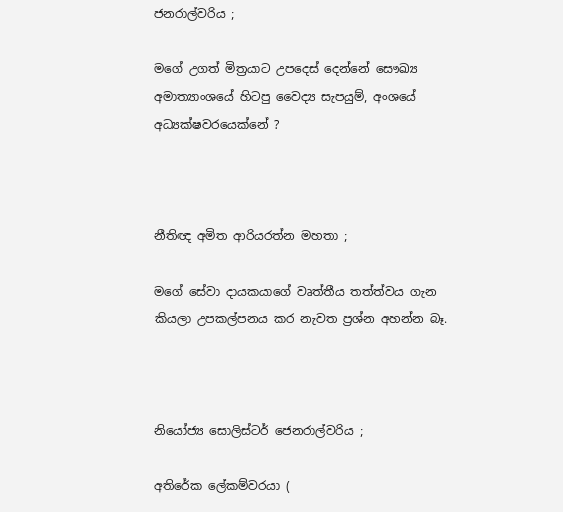ජනරාල්වරිය ;

මගේ උගත් මිත්‍රයාට උපදෙස් දෙන්නේ සෞඛ්‍ය අමාත්‍යාංශයේ හිටපු වෛද්‍ය සැපයුම්, අංශයේ අධ්‍යක්ෂවරයෙක්නේ ?



නීතිඥ අමිත ආරියරත්න මහතා ;

මගේ සේවා දායකයාගේ වෘත්තීය තත්ත්වය ගැන කියලා උපකල්පනය කර නැවත ප්‍රශ්න අහන්න බෑ.



නියෝජ්‍ය සොලිස්ටර් ජෙනරාල්වරිය ;

අතිරේක ලේකම්වරයා (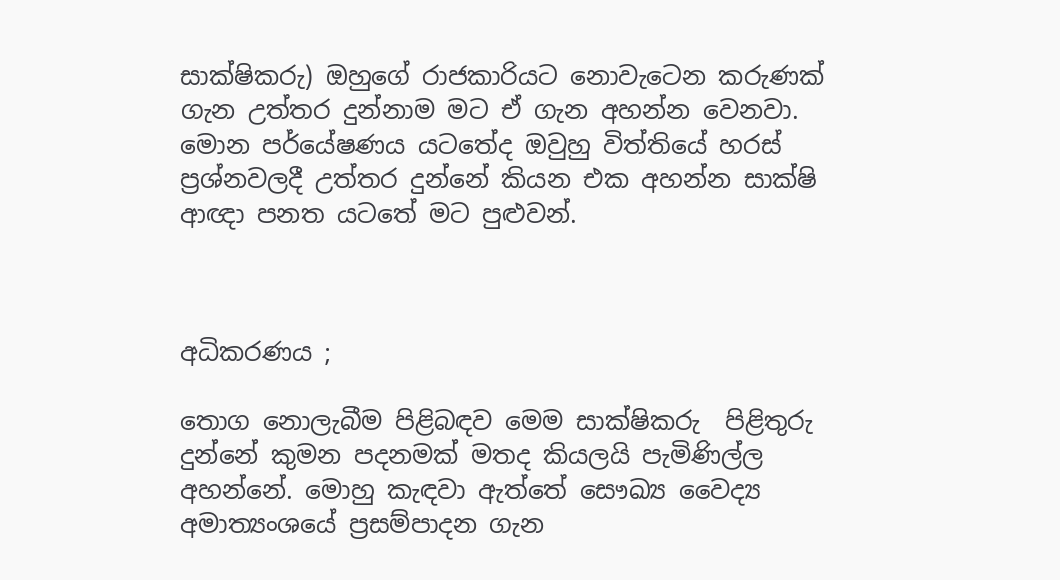සාක්ෂිකරු) ඔහුගේ රාජකාරියට නොවැටෙන කරුණක් ගැන උත්තර දුන්නාම මට ඒ ගැන අහන්න වෙනවා. මොන පර්යේෂණය යටතේද ඔවුහු විත්තියේ හරස් ප්‍රශ්නවලදී උත්තර දුන්නේ කියන එක අහන්න සාක්ෂි ආඥා පනත යටතේ මට පුළුවන්.



අධිකරණය ;

තොග නොලැබීම පිළිබඳව මෙම සාක්ෂිකරු  පිළිතුරු දුන්නේ කුමන පදනමක් මතද කියලයි පැමිණිල්ල අහන්නේ. මොහු කැඳවා ඇත්තේ සෞඛ්‍ය වෛද්‍ය අමාත්‍යංශයේ ප්‍රසම්පාදන ගැන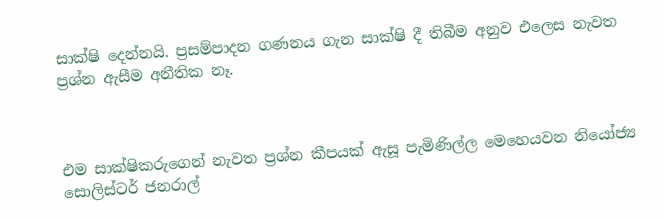සාක්ෂි දෙන්නයි. ප්‍රසම්පාදන ගණනය ගැන සාක්ෂි දී තිබීම අනුව එලෙස නැවත ප්‍රශ්න ඇසීම අනීතික නෑ.



එම සාක්ෂිකරුගෙන් නැවත ප්‍රශ්න කීපයක් ඇසූ පැමිණිල්ල මෙහෙයවන නියෝජ්‍ය සොලිස්ටර් ජනරාල්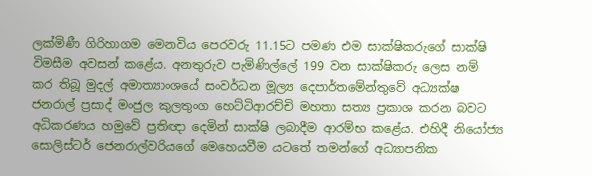ලක්මිණී ගිරිහාගම මෙනවිය පෙරවරු 11.15ට පමණ එම සාක්ෂිකරුගේ සාක්ෂි විමසීම අවසන් කළේය. අනතුරුව පැමිණිල්ලේ 199 වන සාක්ෂිකරු ලෙස නම් කර තිබූ මුදල් අමාත්‍යාංශයේ සංවර්ධන මූල්‍ය දෙපාර්තමේන්තුවේ අධ්‍යක්ෂ ජනරාල් ප්‍රසාද් මංජුල කුලතුංග හෙට්ටිආරච්චි මහතා සත්‍ය ප්‍රකාශ කරන බවට අධිකරණය හමුවේ ප්‍රතිඥා දෙමින් සාක්ෂි ලබාදීම ආරම්භ කළේය. එහිදී නියෝජ්‍ය සොලිස්ටර් ජෙනරාල්වරියගේ මෙහෙයවීම යටතේ තමන්ගේ අධ්‍යාපනික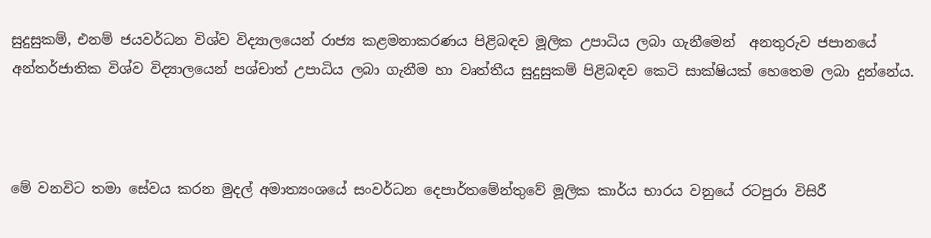සුදුසුකම්, එනම් ජයවර්ධන විශ්ව විද්‍යාලයෙන් රාජ්‍ය කළමනාකරණය පිළිබඳව මූලික උපාධිය ලබා ගැනීමෙන්  අනතුරුව ජපානයේ අන්තර්ජාතික විශ්ව විද්‍යාලයෙන් පශ්චාත් උපාධිය ලබා ගැනීම හා වෘත්තීය සුදුසුකම් පිළිබඳව කෙටි සාක්ෂියක් හෙතෙම ලබා දුන්නේය.



මේ වනවිට තමා සේවය කරන මුදල් අමාත්‍යංශයේ සංවර්ධන දෙපාර්තමේන්තුවේ මූලික කාර්ය භාරය වනුයේ රටපුරා විසිරී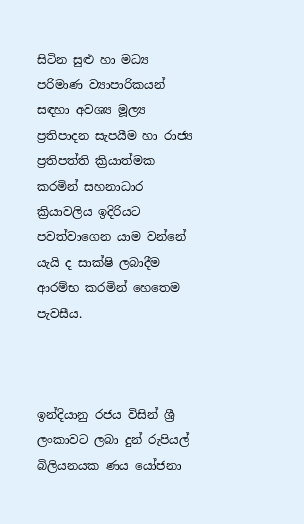සිටින සුළු හා මධ්‍ය පරිමාණ ව්‍යාපාරිකයන් සඳහා අවශ්‍ය මූල්‍ය ප්‍රතිපාදන සැපයීම හා රාජ්‍ය ප්‍රතිපත්ති ක්‍රියාත්මක කරමින් සහනාධාර ක්‍රියාවලිය ඉදිරියට පවත්වාගෙන යාම වන්නේ යැයි ද සාක්ෂි ලබාදීම ආරම්භ කරමින් හෙතෙම පැවසීය.



ඉන්දියානු රජය විසින් ශ්‍රී ලංකාවට ලබා දුන් රුපියල් බිලියනයක ණය යෝජනා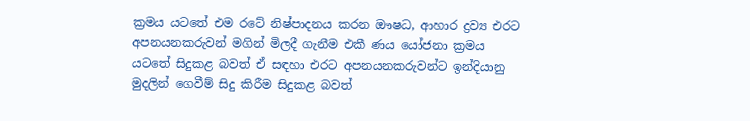ක්‍රමය යටතේ එම රටේ නිෂ්පාදනය කරන ඖෂධ, ආහාර ද්‍රව්‍ය එරට අපනයනකරුවන් මගින් මිලදී ගැනීම එකී ණය යෝජනා ක්‍රමය යටතේ සිදුකළ බවත් ඒ සඳහා එරට අපනයනකරුවන්ට ඉන්දියානු මුදලින් ගෙවීම් සිදු කිරීම සිදුකළ බවත්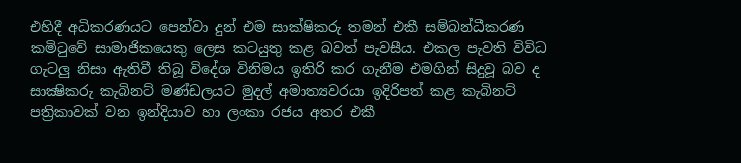එහිදී අධිකරණයට පෙන්වා දුන් එම සාක්ෂිකරු තමන් එකී සම්බන්ධීකරණ කමිටුවේ සාමාජිකයෙකු ලෙස කටයුතු කළ බවත් පැවසීය. එකල පැවති විවිධ ගැටලු නිසා ඇතිවී තිබූ විදේශ විනිමය ඉතිරි කර ගැනීම එමගින් සිදුවූ බව ද සාක්‍ෂිකරු කැබිනට් මණ්ඩලයට මුදල් අමාත්‍යවරයා ඉදිරිපත් කළ කැබිනට් පත්‍රිකාවක් වන ඉන්දියාව හා ලංකා රජය අතර එකී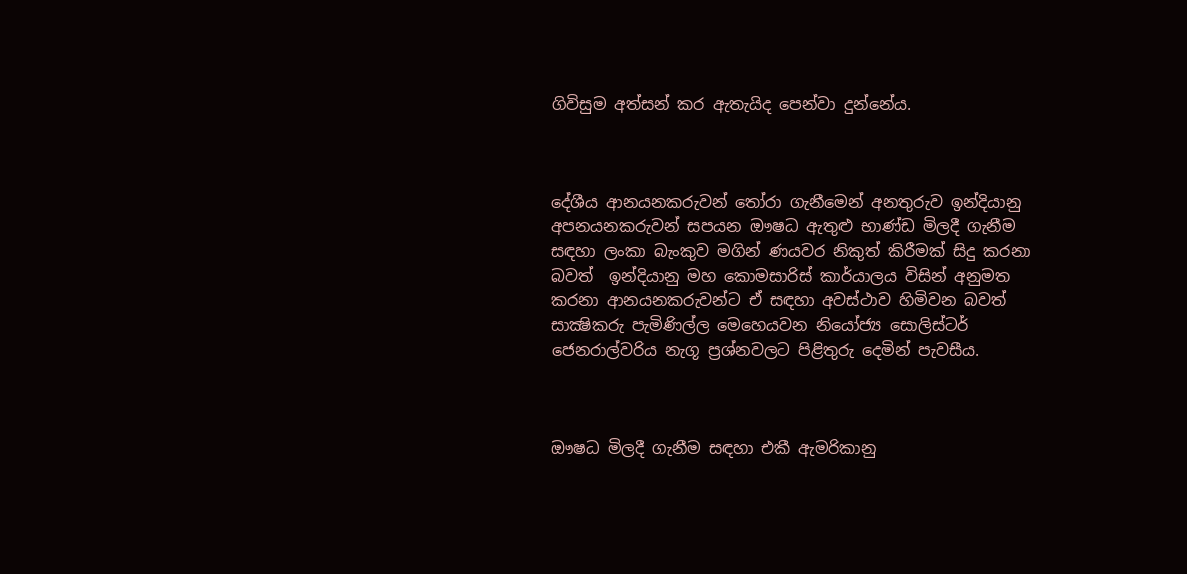ගිවිසුම අත්සන් කර ඇතැයිද පෙන්වා දුන්නේය.



දේශීය ආනයනකරුවන් තෝරා ගැනීමෙන් අනතුරුව ඉන්දියානු අපනයනකරුවන් සපයන ඖෂධ ඇතුළු භාණ්ඩ මිලදී ගැනීම සඳහා ලංකා බැංකුව මගින් ණයවර නිකුත් කිරීමක් සිදු කරනා බවත්  ඉන්දියානු මහ කොමසාරිස් කාර්යාලය විසින් අනුමත කරනා ආනයනකරුවන්ට ඒ සඳහා අවස්ථාව හිමිවන බවත් සාක්‍ෂිකරු පැමිණිල්ල මෙහෙයවන නියෝජ්‍ය සොලිස්ටර් ජෙනරාල්වරිය නැගූ ප්‍රශ්නවලට පිළිතුරු දෙමින් පැවසීය.



ඖෂධ මිලදී ගැනීම සඳහා එකී ඇමරිකානු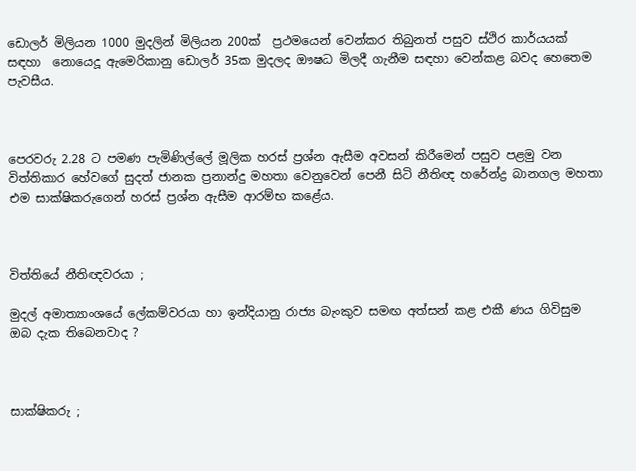ඩොලර් මිලියන 1000 මුදලින් මිලියන 200ක්  ප්‍රථමයෙන් වෙන්කර තිබුනත් පසුව ස්ථිර කාර්යයක් සඳහා  නොයෙදූ ඇමෙරිකානු ඩොලර් 35ක මුදලද ඖෂධ මිලදී ගැනීම සඳහා වෙන්කළ බවද හෙතෙම පැවසීය.



පෙරවරු 2.28 ට පමණ පැමිණිල්ලේ මූලික හරස් ප්‍රශ්න ඇසීම අවසන් කිරීමෙන් පසුව පළමු වන විත්තිකාර හේවගේ සුදත් ජානක ප්‍රනාන්දු මහතා වෙනුවෙන් පෙනී සිටි නීතිඥ හරේන්ද්‍ර බානගල මහතා  එම සාක්ෂිකරුගෙන් හරස් ප්‍රශ්න ඇසීම ආරම්භ කළේය.



විත්තියේ නීතිඥවරයා ;

මුදල් අමාත්‍යාංශයේ ලේකම්වරයා හා ඉන්දියානු රාජ්‍ය බැංකුව සමඟ අත්සන් කළ එකී ණය ගිවිසුම ඔබ දැක තිබෙනවාද ?



සාක්ෂිකරු ;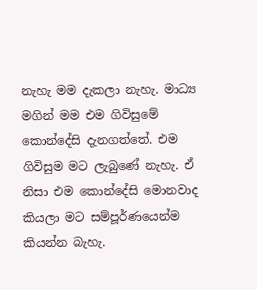නැහැ මම දැකලා නැහැ. මාධ්‍ය මගින් මම එම ගිවිසුමේ කොන්දේසි දැනගත්තේ. එම ගිවිසුම මට ලැබුණේ නැහැ. ඒ නිසා එම කොන්දේසි මොනවාද කියලා මට සම්පූර්ණයෙන්ම කියන්න බැහැ.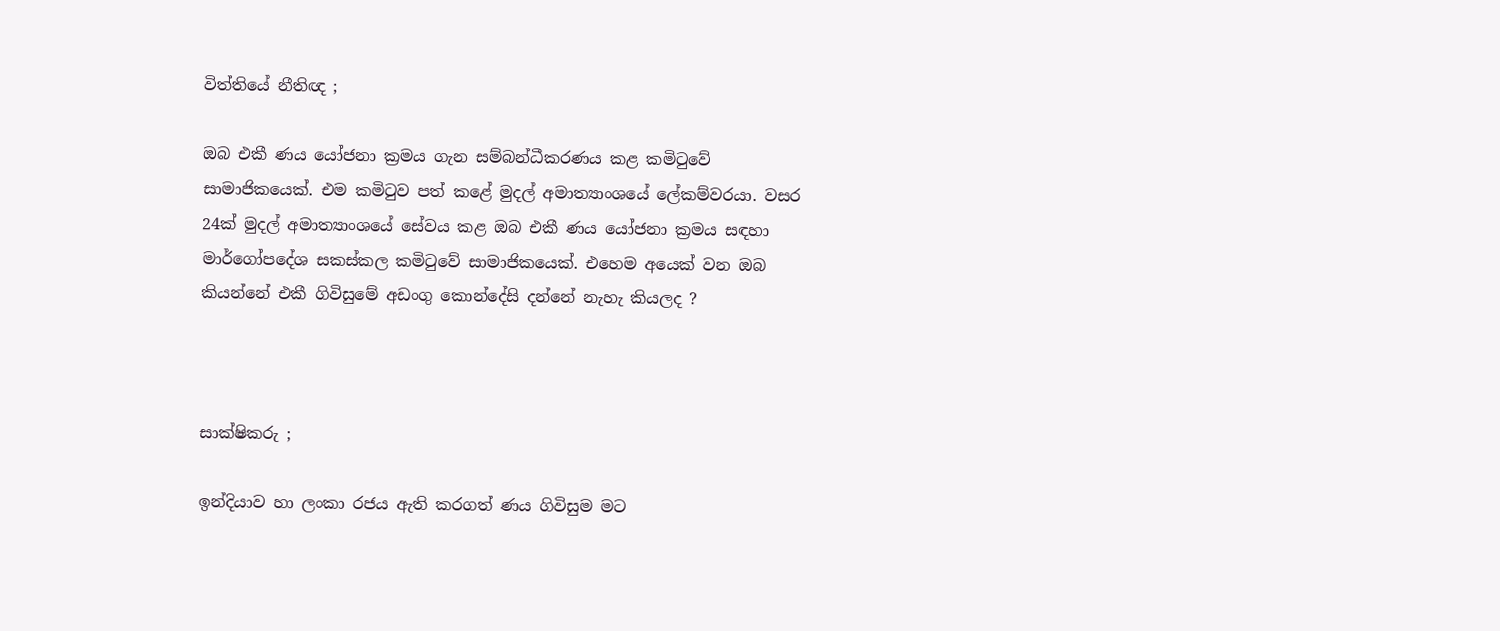විත්තියේ නීතිඥ ;

ඔබ එකී ණය යෝජනා ක්‍රමය ගැන සම්බන්ධීකරණය කළ කමිටුවේ සාමාජිකයෙක්. එම කමිටුව පත් කළේ මුදල් අමාත්‍යාංශයේ ලේකම්වරයා. වසර 24ක් මුදල් අමාත්‍යාංශයේ සේවය කළ ඔබ එකී ණය යෝජනා ක්‍රමය සඳහා මාර්ගෝපදේශ සකස්කල කමිටුවේ සාමාජිකයෙක්. එහෙම අයෙක් වන ඔබ කියන්නේ එකී ගිවිසුමේ අඩංගු කොන්දේසි දන්නේ නැහැ කියලද ?



සාක්ෂිකරු ;

ඉන්දියාව හා ලංකා රජය ඇති කරගත් ණය ගිවිසුම මට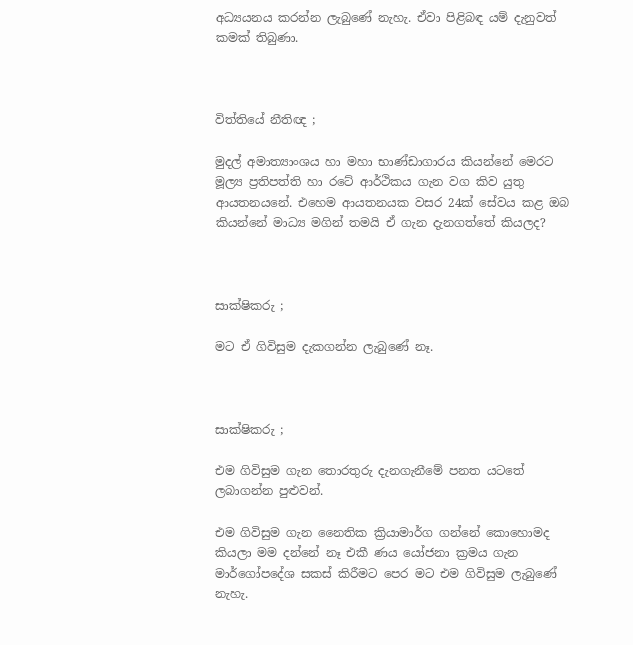අධ්‍යයනය කරන්න ලැබුණේ නැහැ. ඒවා පිළිබඳ යම් දැනුවත් කමක් තිබුණා.



විත්තියේ නීතිඥ ;

මුදල් අමාත්‍යාංශය හා මහා භාණ්ඩාගාරය කියන්නේ මෙරට මූල්‍ය ප්‍රතිපත්ති හා රටේ ආර්ථිකය ගැන වග කිව යුතු ආයතනයනේ. එහෙම ආයතනයක වසර 24ක් සේවය කළ ඔබ කියන්නේ මාධ්‍ය මගින් තමයි ඒ ගැන දැනගත්තේ කියලද?



සාක්ෂිකරු ;

මට ඒ ගිවිසුම දැකගන්න ලැබුණේ නෑ.



සාක්ෂිකරු ;

එම ගිවිසුම ගැන තොරතුරු දැනගැනීමේ පනත යටතේ ලබාගන්න පුළුවන්.

එම ගිවිසුම ගැන නෛතික ක්‍රියාමාර්ග ගන්නේ කොහොමද කියලා මම දන්නේ නෑ එකී ණය යෝජනා ක්‍රමය ගැන මාර්ගෝපදේශ සකස් කිරීමට පෙර මට එම ගිවිසුම ලැබුණේ නැහැ.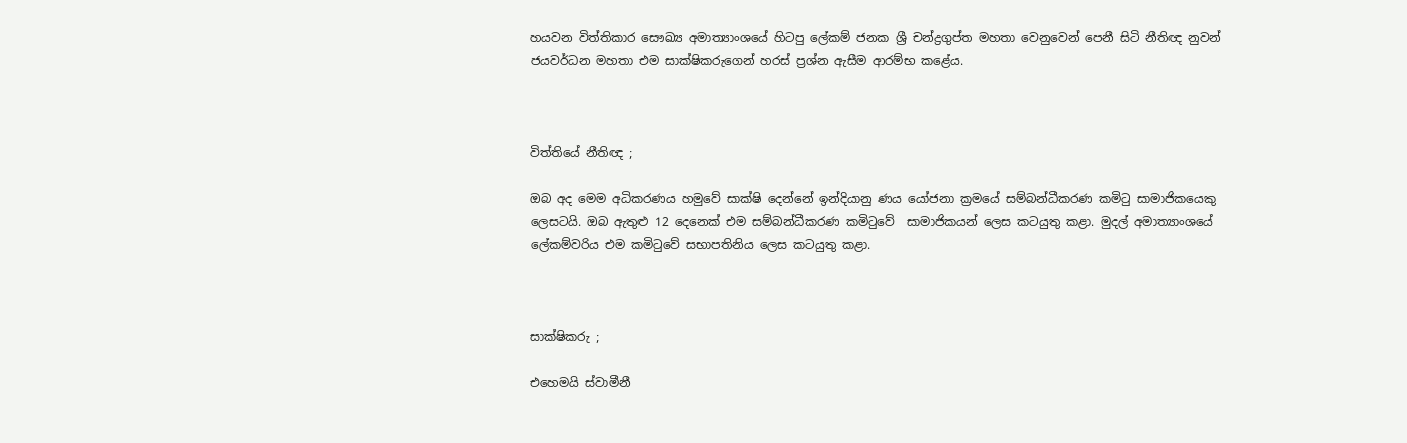හයවන විත්තිකාර සෞඛ්‍ය අමාත්‍යාංශයේ හිටපු ලේකම් ජනක ශ්‍රී චන්ද්‍රගුප්ත මහතා වෙනුවෙන් පෙනී සිටි නීතිඥ නුවන් ජයවර්ධන මහතා එම සාක්ෂිකරුගෙන් හරස් ප්‍රශ්න ඇසීම ආරම්භ කළේය.



විත්තියේ නීතිඥ ;

ඔබ අද මෙම අධිකරණය හමුවේ සාක්ෂි දෙන්නේ ඉන්දියානු ණය යෝජනා ක්‍රමයේ සම්බන්ධීකරණ කමිටු සාමාජිකයෙකු ලෙසටයි. ඔබ ඇතුළු 12 දෙනෙක් එම සම්බන්ධීකරණ කමිටුවේ  සාමාජිකයන් ලෙස කටයුතු කළා. මුදල් අමාත්‍යාංශයේ ලේකම්වරිය එම කමිටුවේ සභාපතිනිය ලෙස කටයුතු කළා.



සාක්ෂිකරු ;

එහෙමයි ස්වාමීනී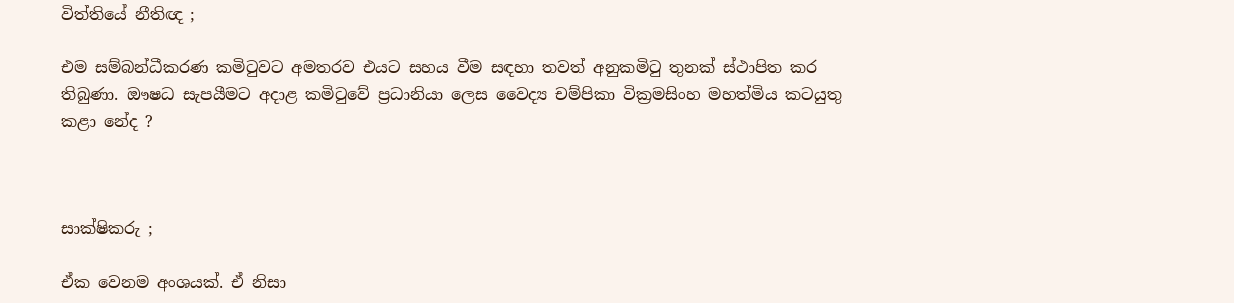විත්තියේ නීතිඥ ;

එම සම්බන්ධීකරණ කමිටුවට අමතරව එයට සහය වීම සඳහා තවත් අනුකමිටු තුනක් ස්ථාපිත කර තිබුණා. ඖෂධ සැපයීමට අදාළ කමිටුවේ ප්‍රධානියා ලෙස වෛද්‍ය චම්පිකා වික්‍රමසිංහ මහත්මිය කටයුතු කළා නේද ?



සාක්ෂිකරු ;

ඒක වෙනම අංශයක්. ඒ නිසා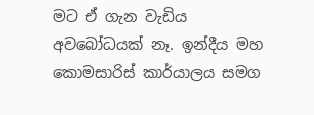මට ඒ ගැන වැඩිය අවබෝධයක් නෑ. ඉන්දීය මහ කොමසාරිස් කාර්යාලය සමග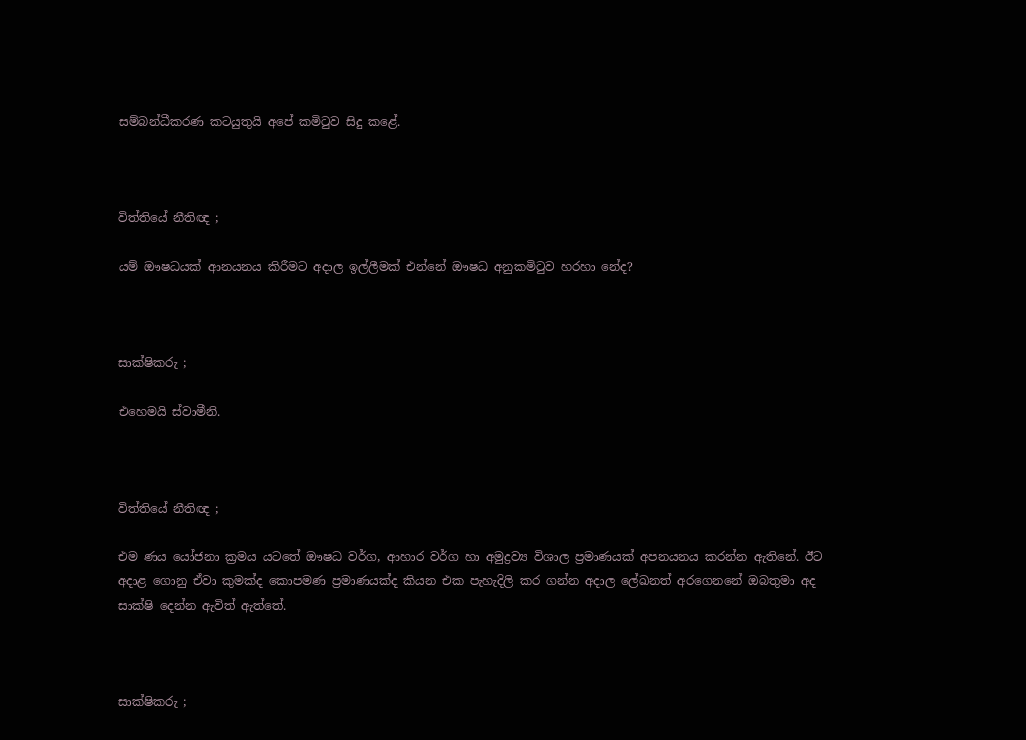සම්බන්ධීකරණ කටයුතුයි අපේ කමිටුව සිදු කළේ.



විත්තියේ නීතිඥ ;

යම් ඖෂධයක් ආනයනය කිරීමට අදාල ඉල්ලීමක් එන්නේ ඖෂධ අනුකමිටුව හරහා නේද?



සාක්ෂිකරු ;

එහෙමයි ස්වාමීනි.



විත්තියේ නීතිඥ ;

එම ණය යෝජනා ක්‍රමය යටතේ ඖෂධ වර්ග, ආහාර වර්ග හා අමුද්‍රව්‍ය විශාල ප්‍රමාණයක් අපනයනය කරන්න ඇතිනේ. ඊට අදාළ ගොනු ඒවා කුමක්ද කොපමණ ප්‍රමාණයක්ද කියන එක පැහැදිලි කර ගන්න අදාල ලේඛනත් අරගෙනනේ ඔබතුමා අද සාක්ෂි දෙන්න ඇවිත් ඇත්තේ.



සාක්ෂිකරු ;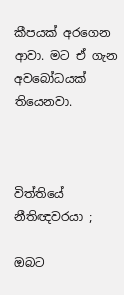කීපයක් අරගෙන ආවා. මට ඒ ගැන අවබෝධයක් තියෙනවා.



විත්තියේ නීතිඥවරයා ;

ඔබට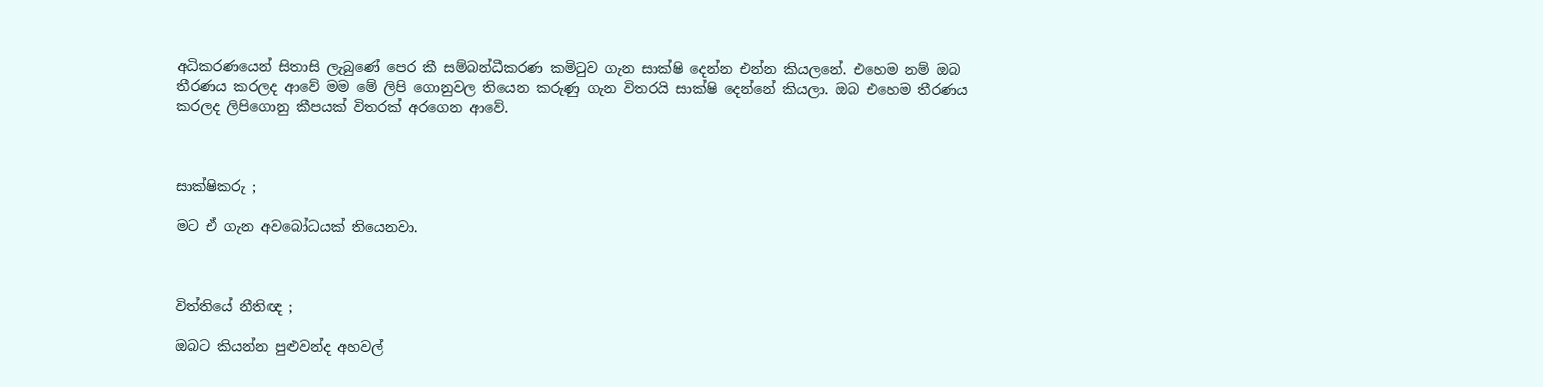අධිකරණයෙන් සිතාසි ලැබුණේ පෙර කී සම්බන්ධීකරණ කමිටුව ගැන සාක්ෂි දෙන්න එන්න කියලනේ. එහෙම නම් ඔබ තීරණය කරලද ආවේ මම මේ ලිපි ගොනුවල තියෙන කරුණු ගැන විතරයි සාක්ෂි දෙන්නේ කියලා. ඔබ එහෙම තීරණය කරලද ලිපිගොනු කීපයක් විතරක් අරගෙන ආවේ.



සාක්ෂිකරු ;

මට ඒ ගැන අවබෝධයක් තියෙනවා.



විත්තියේ නීතිඥ ;

ඔබට කියන්න පුළුවන්ද අහවල්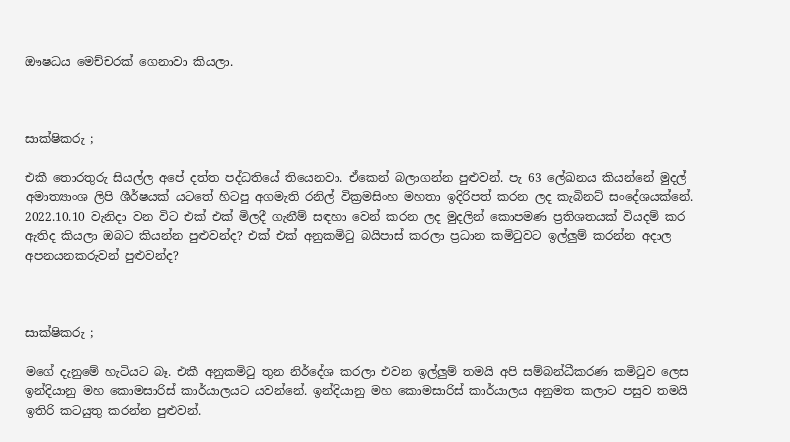ඖෂධය මෙච්චරක් ගෙනාවා කියලා.



සාක්ෂිකරු ;

එකී තොරතුරු සියල්ල අපේ දත්ත පද්ධතියේ තියෙනවා. ඒකෙන් බලාගන්න පුළුවන්. පැ 63 ලේඛනය කියන්නේ මුදල් අමාත්‍යාංශ ලිපි ශීර්ෂයක් යටතේ හිටපු අගමැති රනිල් වික්‍රමසිංහ මහතා ඉදිරිපත් කරන ලද කැබිනට් සංදේශයක්නේ. 2022.10.10 වැනිදා වන විට එක් එක් මිලදී ගැනීම් සඳහා වෙන් කරන ලද මුදලින් කොපමණ ප්‍රතිශතයක් වියදම් කර ඇතිද කියලා ඔබට කියන්න පුළුවන්ද? එක් එක් අනුකමිටු බයිපාස් කරලා ප්‍රධාන කමිටුවට ඉල්ලුම් කරන්න අදාල අපනයනකරුවන් පුළුවන්ද?



සාක්ෂිකරු ;

මගේ දැනුමේ හැටියට බෑ. එකී අනුකමිටු තුන නිර්දේශ කරලා එවන ඉල්ලුම් තමයි අපි සම්බන්ධීකරණ කමිටුව ලෙස ඉන්දියානු මහ කොමසාරිස් කාර්යාලයට යවන්නේ. ඉන්දියානු මහ කොමසාරිස් කාර්යාලය අනුමත කලාට පසුව තමයි ඉතිරි කටයුතු කරන්න පුළුවන්.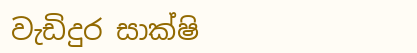වැඩිදුර සාක්ෂි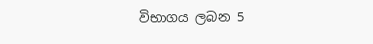විභාගය ලබන 5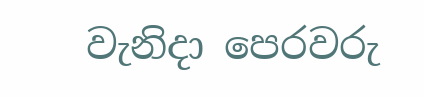වැනිදා පෙරවරු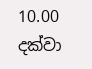10.00 දක්වා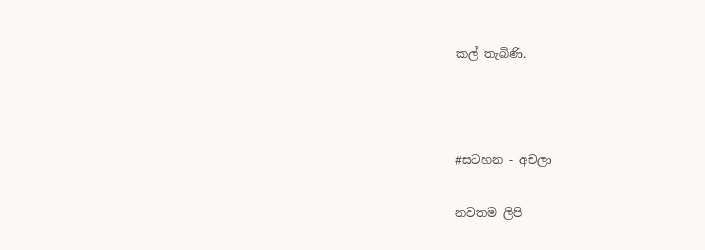කල් තැබිණි.



#සටහන - අචලා

නවතම ලිපි